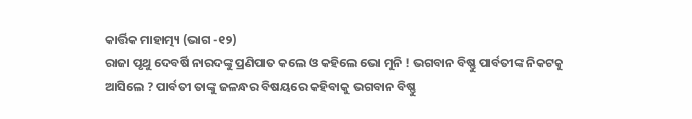କାର୍ତ୍ତିକ ମାହାତ୍ମ୍ୟ (ଭାଗ -୧୨)
ରାଜା ପୃଥୁ ଦେବର୍ଷି ନାରଦଙ୍କୁ ପ୍ରଣିପାତ କଲେ ଓ କହିଲେ ଭୋ ମୁନି ! ଭଗବାନ ବିଷ୍ଣୁ ପାର୍ବତୀଙ୍କ ନିକଟକୁ ଆସିଲେ ? ପାର୍ବତୀ ତାଙ୍କୁ ଜଳନ୍ଧର ବିଷୟରେ କହିବାକୁ ଭଗବାନ ବିଷ୍ଣୁ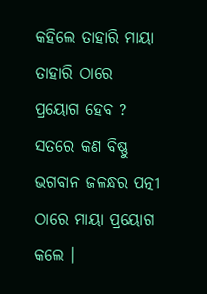କହିଲେ ତାହାରି ମାୟା ତାହାରି ଠାରେ ପ୍ରୟୋଗ ହେବ ? ସତରେ କଣ ବିଷ୍ଣୁ ଭଗବାନ ଜଳନ୍ଧର ପତ୍ନୀ ଠାରେ ମାୟା ପ୍ରୟୋଗ କଲେ ।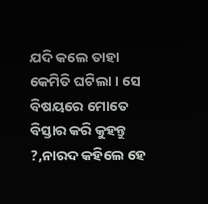ଯଦି କଲେ ତାହା କେମିତି ଘଟିଲା । ସେ ବିଷୟରେ ମୋତେ ବିସ୍ତାର କରି କୁହନ୍ତୁ ?,ନାରଦ କହିଲେ ହେ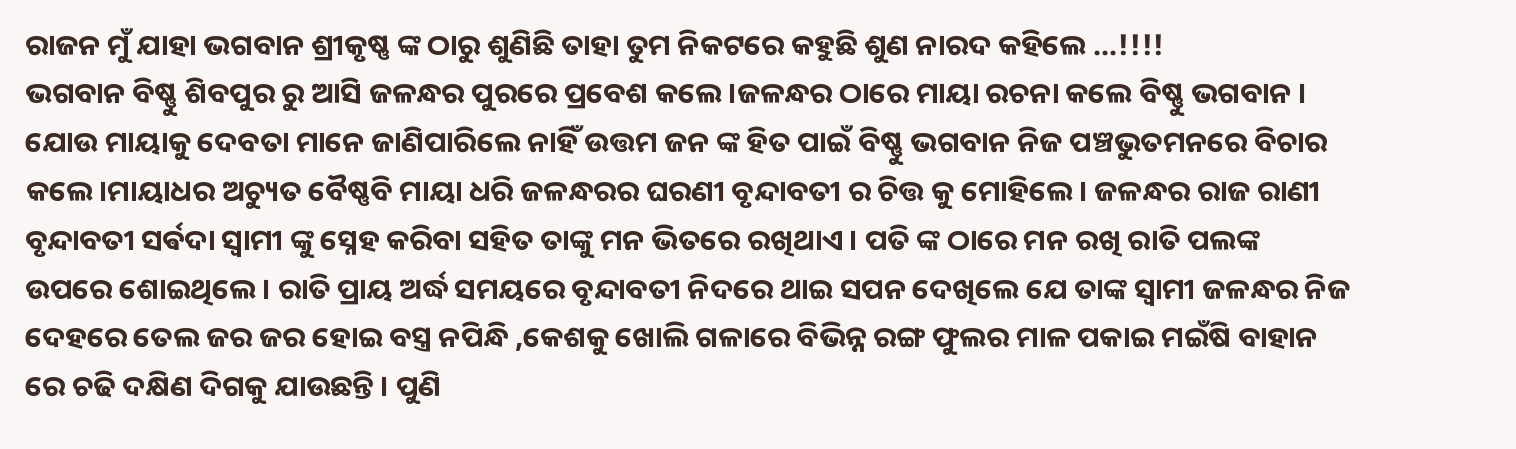ରାଜନ ମୁଁ ଯାହା ଭଗବାନ ଶ୍ରୀକୃଷ୍ଣ ଙ୍କ ଠାରୁ ଶୁଣିଛି ତାହା ତୁମ ନିକଟରେ କହୁଛି ଶୁଣ ନାରଦ କହିଲେ ...!!!!
ଭଗବାନ ବିଷ୍ଣୁ ଶିବପୁର ରୁ ଆସି ଜଳନ୍ଧର ପୁରରେ ପ୍ରବେଶ କଲେ ।ଜଳନ୍ଧର ଠାରେ ମାୟା ରଚନା କଲେ ବିଷ୍ଣୁ ଭଗବାନ । ଯୋଉ ମାୟାକୁ ଦେବତା ମାନେ ଜାଣିପାରିଲେ ନାହିଁ ଉତ୍ତମ ଜନ ଙ୍କ ହିତ ପାଇଁ ବିଷ୍ଣୁ ଭଗବାନ ନିଜ ପଞ୍ଚଭୁତମନରେ ବିଚାର କଲେ।ମାୟାଧର ଅଚ୍ୟୁତ ବୈଷ୍ଣବି ମାୟା ଧରି ଜଳନ୍ଧରର ଘରଣୀ ବୃନ୍ଦାବତୀ ର ଚିତ୍ତ କୁ ମୋହିଲେ । ଜଳନ୍ଧର ରାଜ ରାଣୀ ବୃନ୍ଦାବତୀ ସର୍ଵଦା ସ୍ଵାମୀ ଙ୍କୁ ସ୍ନେହ କରିବା ସହିତ ତାଙ୍କୁ ମନ ଭିତରେ ରଖିଥାଏ । ପତି ଙ୍କ ଠାରେ ମନ ରଖି ରାତି ପଲଙ୍କ ଉପରେ ଶୋଇଥିଲେ । ରାତି ପ୍ରାୟ ଅର୍ଦ୍ଧ ସମୟରେ ବୃନ୍ଦାବତୀ ନିଦରେ ଥାଇ ସପନ ଦେଖିଲେ ଯେ ତାଙ୍କ ସ୍ବାମୀ ଜଳନ୍ଧର ନିଜ ଦେହରେ ତେଲ ଜର ଜର ହୋଇ ବସ୍ତ୍ର ନପିନ୍ଧି ,କେଶକୁ ଖୋଲି ଗଳାରେ ବିଭିନ୍ନ ରଙ୍ଗ ଫୁଲର ମାଳ ପକାଇ ମଇଁଷି ବାହାନ ରେ ଚଢି ଦକ୍ଷିଣ ଦିଗକୁ ଯାଉଛନ୍ତି । ପୁଣି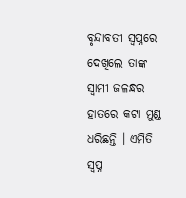ବୃନ୍ଦାବତୀ ସ୍ୱପ୍ନରେ ଦେଖିଲେ ତାଙ୍କ ସ୍ବାମୀ ଜଳନ୍ଧର ହାତରେ କଟା ମୁଣ୍ଡ ଧରିଛନ୍ତି । ଏମିତି ସ୍ୱପ୍ନ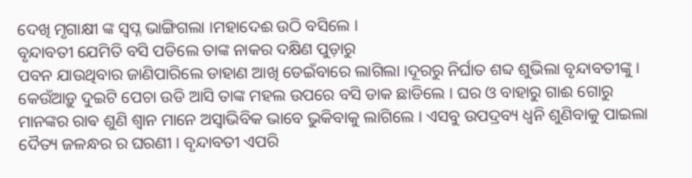ଦେଖି ମୃଗାକ୍ଷୀ ଙ୍କ ସ୍ୱପ୍ନ ଭାଙ୍ଗିଗଲା ।ମହାଦେଈ ଉଠି ବସିଲେ ।
ବୃନ୍ଦାବତୀ ଯେମିତି ବସି ପଡିଲେ ତାଙ୍କ ନାକର ଦକ୍ଷିଣ ପୁଡ଼ାରୁ
ପବନ ଯାଉଥିବାର ଜାଣିପାରିଲେ ଡାହାଣ ଆଖି ଡେଇଁବାରେ ଲାଗିଲା ।ଦୂରରୁ ନିର୍ଘାତ ଶବ୍ଦ ଶୁଭିଲା ବୃନ୍ଦାବତୀଙ୍କୁ । କେଉଁଆଡ଼ୁ ଦୁଇଟି ପେଚା ଉଡି ଆସି ତାଙ୍କ ମହଲ ଉପରେ ବସି ଡାକ ଛାଡିଲେ । ଘର ଓ ବାହାରୁ ଗାଈ ଗୋରୁ ମାନଙ୍କର ରାଵ ଶୁଣି ଶ୍ବାନ ମାନେ ଅସ୍ୱାଭିବିକ ଭାବେ ଭୁକିବାକୁ ଲାଗିଲେ । ଏସବୁ ଉପଦ୍ରବ୍ୟ ଧ୍ୱନି ଶୁଣିବାକୁ ପାଇଲା ଦୈତ୍ୟ ଜଳନ୍ଧର ର ଘରଣୀ । ବୃନ୍ଦାବତୀ ଏପରି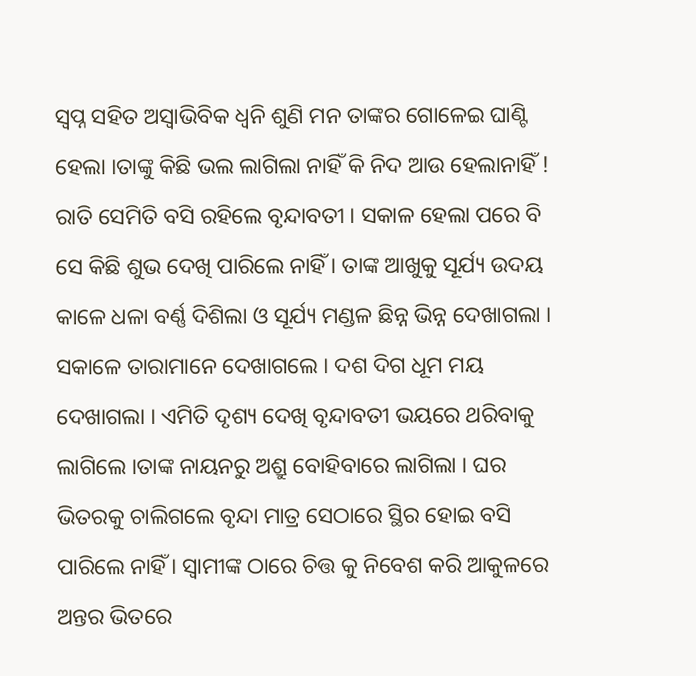ସ୍ଵପ୍ନ ସହିତ ଅସ୍ୱାଭିବିକ ଧ୍ୱନି ଶୁଣି ମନ ତାଙ୍କର ଗୋଳେଇ ଘାଣ୍ଟି ହେଲା ।ତାଙ୍କୁ କିଛି ଭଲ ଲାଗିଲା ନାହିଁ କି ନିଦ ଆଉ ହେଲାନାହିଁ ! ରାତି ସେମିତି ବସି ରହିଲେ ବୃନ୍ଦାବତୀ । ସକାଳ ହେଲା ପରେ ବି ସେ କିଛି ଶୁଭ ଦେଖି ପାରିଲେ ନାହିଁ । ତାଙ୍କ ଆଖୁକୁ ସୂର୍ଯ୍ୟ ଉଦୟ କାଳେ ଧଳା ବର୍ଣ୍ଣ ଦିଶିଲା ଓ ସୂର୍ଯ୍ୟ ମଣ୍ଡଳ ଛିନ୍ନ ଭିନ୍ନ ଦେଖାଗଲା । ସକାଳେ ତାରାମାନେ ଦେଖାଗଲେ । ଦଶ ଦିଗ ଧୂମ ମୟ ଦେଖାଗଲା । ଏମିତି ଦୃଶ୍ୟ ଦେଖି ବୃନ୍ଦାବତୀ ଭୟରେ ଥରିବାକୁ ଲାଗିଲେ ।ତାଙ୍କ ନାୟନରୁ ଅଶ୍ରୁ ବୋହିବାରେ ଲାଗିଲା । ଘର ଭିତରକୁ ଚାଲିଗଲେ ବୃନ୍ଦା ମାତ୍ର ସେଠାରେ ସ୍ଥିର ହୋଇ ବସି ପାରିଲେ ନାହିଁ । ସ୍ୱାମୀଙ୍କ ଠାରେ ଚିତ୍ତ କୁ ନିବେଶ କରି ଆକୁଳରେ ଅନ୍ତର ଭିତରେ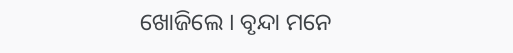ଖୋଜିଲେ । ବୃନ୍ଦା ମନେ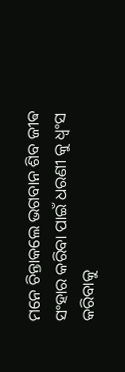ମନେ ଚିନ୍ତାକଲେ ଭଗବାନ ଶିବ ଜୀଵ ସଂହାର କରିବା ପାଇଁ ଧରଣୀ କୁ ଧ୍ୱଂସ କରିବାକୁ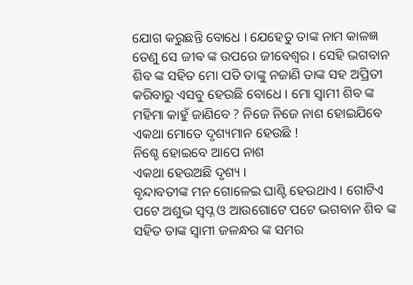ଯୋଗ କରୁଛନ୍ତି ବୋଧେ । ଯେହେତୁ ତାଙ୍କ ନାମ କାଳଜ୍ଞ ତେଣୁ ସେ ଜୀଵ ଙ୍କ ଉପରେ ଜୀବେଶ୍ବର । ସେହି ଭଗବାନ ଶିବ ଙ୍କ ସହିତ ମୋ ପତି ତାଙ୍କୁ ନଜାଣି ତାଙ୍କ ସହ ଅପ୍ରିତୀ କରିବାରୁ ଏସବୁ ହେଉଛି ବୋଧେ । ମୋ ସ୍ୱାମୀ ଶିବ ଙ୍କ ମହିମା କାହୁଁ ଜାଣିବେ ? ନିଜେ ନିଜେ ନାଶ ହୋଇଯିବେ ଏକଥା ମୋତେ ଦୃଶ୍ୟମାନ ହେଉଛି !
ନିଶ୍ଚେ ହୋଇବେ ଆପେ ନାଶ
ଏକଥା ହେଉଅଛି ଦୃଶ୍ୟ ।
ବୃନ୍ଦାବତୀଙ୍କ ମନ ଗୋଳେଇ ଘାଣ୍ଟି ହେଉଥାଏ । ଗୋଟିଏ ପଟେ ଅଶୁଭ ସ୍ୱପ୍ନ ଓ ଆଉଗୋଟେ ପଟେ ଭଗବାନ ଶିବ ଙ୍କ ସହିତ ତାଙ୍କ ସ୍ବାମୀ ଜଳନ୍ଧର ଙ୍କ ସମର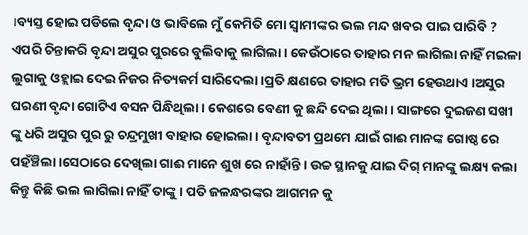।ବ୍ୟସ୍ତ ହୋଇ ପଡିଲେ ବୃନ୍ଦା ଓ ଭାବିଲେ ମୁଁ କେମିତି ମୋ ସ୍ୱାମୀଙ୍କର ଭଲ ମନ୍ଦ ଖବର ପାଇ ପାରିବି ? ଏପରି ଚିନ୍ତାକରି ବୃନ୍ଦା ଅସୁର ପୁରରେ ବୁଲିବାକୁ ଲାଗିଲା । କେଉଁଠାରେ ତାହାର ମନ ଲାଗିଲା ନାହିଁ ମଇଳା ଲୁଗାକୁ ଓହ୍ଲାଇ ଦେଇ ନିଜର ନିତ୍ୟକର୍ମ ସାରିଦେଲା ।ପ୍ରତି କ୍ଷଣରେ ତାହାର ମତି ଭ୍ରମ ହେଉଥାଏ ।ଅସୁର ଘରଣୀ ବୃନ୍ଦା ଗୋଟିଏ ବସନ ପିନ୍ଧିଥିଲା । କେଶରେ ବେଣୀ କୁ ଛନ୍ଦି ଦେଇ ଥିଲା । ସାଙ୍ଗରେ ଦୁଇଜଣ ସଖୀ ଙ୍କୁ ଧରି ଅସୁର ପୁର ରୁ ଚନ୍ଦ୍ରମୁଖୀ ବାହାର ହୋଇଲା । ବୃନ୍ଦାବତୀ ପ୍ରଥମେ ଯାଇଁ ଗାଈ ମାନଙ୍କ ଗୋଷ୍ଠ ରେ ପହଁଞ୍ଚିଲା ।ସେଠାରେ ଦେଖିଲା ଗାଈ ମାନେ ଶୁଖ ରେ ନାହାଁନ୍ତି । ଉଚ୍ଚ ସ୍ଥାନକୁ ଯାଇ ଦିଗ୍ ମାନଙ୍କୁ ଲକ୍ଷ୍ୟ କଲା କିନ୍ତୁ କିଛି ଭଲ ଲାଗିଲା ନାହିଁ ତାଙ୍କୁ । ପତି ଜଳନ୍ଧରଙ୍କର ଆଗମନ କୁ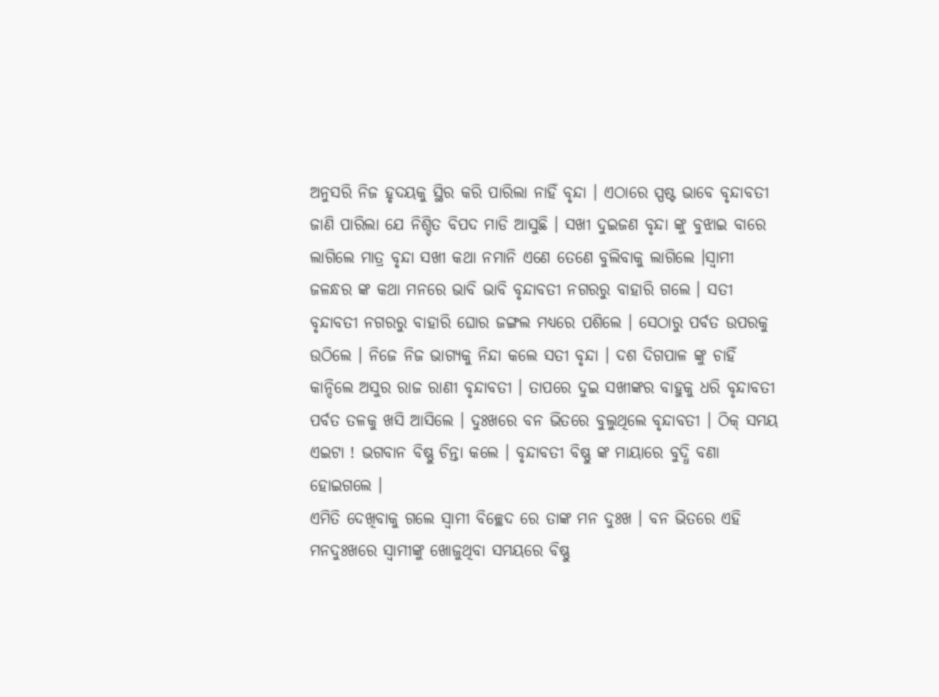ଅନୁସରି ନିଜ ହୃଦୟକୁ ସ୍ଥିର କରି ପାରିଲା ନାହିଁ ବୃନ୍ଦା । ଏଠାରେ ସ୍ପଷ୍ଟ ଭାବେ ବୃନ୍ଦାବତୀ ଜାଣି ପାରିଲା ଯେ ନିଶ୍ଚିତ ବିପଦ ମାଡି ଆସୁଛି । ସଖୀ ଦୁଇଜଣ ବୃନ୍ଦା ଙ୍କୁ ବୁଝାଇ ବାରେ ଲାଗିଲେ ମାତ୍ର ବୃନ୍ଦା ସଖୀ କଥା ନମାନି ଏଣେ ତେଣେ ବୁଲିବାକୁ ଲାଗିଲେ ।ସ୍ୱାମୀ ଜଳନ୍ଧର ଙ୍କ କଥା ମନରେ ଭାବି ଭାବି ବୃନ୍ଦାବତୀ ନଗରରୁ ବାହାରି ଗଲେ । ସତୀ ବୃନ୍ଦାବତୀ ନଗରରୁ ବାହାରି ଘୋର ଜଙ୍ଗଲ ମଧ୍ୟରେ ପଶିଲେ । ସେଠାରୁ ପର୍ବତ ଉପରକୁ ଉଠିଲେ । ନିଜେ ନିଜ ଭାଗ୍ୟକୁ ନିନ୍ଦା କଲେ ସତୀ ବୃନ୍ଦା । ଦଶ ଦିଗପାଳ ଙ୍କୁ ଚାହିଁ କାନ୍ଦିଲେ ଅସୁର ରାଜ ରାଣୀ ବୃନ୍ଦାବତୀ । ତାପରେ ଦୁଇ ସଖୀଙ୍କର ବାହୁକୁ ଧରି ବୃନ୍ଦାବତୀ ପର୍ବତ ତଳକୁ ଖସି ଆସିଲେ । ଦୁଃଖରେ ବନ ଭିତରେ ବୁଲୁଥିଲେ ବୃନ୍ଦାବତୀ । ଠିକ୍ ସମୟ ଏଇଟା ! ଭଗବାନ ବିଷ୍ଣୁ ଚିନ୍ତା କଲେ । ବୃନ୍ଦାବତୀ ବିଷ୍ଣୁ ଙ୍କ ମାୟାରେ ବୁଦ୍ଧି ବଣା ହୋଇଗଲେ ।
ଏମିତି ଦେଖିବାକୁ ଗଲେ ସ୍ୱାମୀ ବିଚ୍ଛେଦ ରେ ତାଙ୍କ ମନ ଦୁଃଖ । ବନ ଭିତରେ ଏହି ମନଦୁଃଖରେ ସ୍ୱାମୀଙ୍କୁ ଖୋଜୁଥିବା ସମୟରେ ବିଷ୍ଣୁ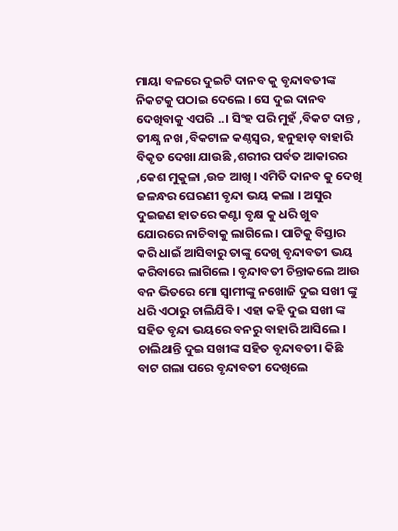ମାୟା ବଳରେ ଦୁଇଟି ଦାନବ କୁ ବୃନ୍ଦାବତୀଙ୍କ ନିକଟକୁ ପଠାଇ ଦେଲେ । ସେ ଦୁଇ ଦାନବ ଦେଖିବାକୁ ଏପରି ..। ସିଂହ ପରି ମୁହଁ ,ବିକଟ ଦାନ୍ତ , ତୀକ୍ଷ୍ଣ ନଖ ,ବିକଟାଳ କଣ୍ଠସ୍ୱର, ହନୁହାଡ଼ ବାହାରି ବିକୃତ ଦେଖା ଯାଉଛି ,ଶରୀର ପର୍ବତ ଆକାରର ,କେଶ ମୁକୁଳା ,ଉଚ୍ଚ ଆଖି । ଏମିତି ଦାନବ କୁ ଦେଖି ଜଳନ୍ଧର ଘେରଣୀ ବୃନ୍ଦା ଭୟ କଲା । ଅସୁର ଦୁଇଜଣ ହାତରେ କଣ୍ଟା ବୃକ୍ଷ କୁ ଧରି ଖୁବ ଯୋରରେ ନାଚିବାକୁ ଲାଗିଲେ । ପାଟିକୁ ବିସ୍ତାର କରି ଧାଇଁ ଆସିବାରୁ ତାଙ୍କୁ ଦେଖି ବୃନ୍ଦାବତୀ ଭୟ କରିବାରେ ଲାଗିଲେ । ବୃନ୍ଦାବତୀ ଚିନ୍ତାକଲେ ଆଉ ବନ ଭିତରେ ମୋ ସ୍ୱାମୀଙ୍କୁ ନଖୋଜି ଦୁଇ ସଖୀ ଙ୍କୁ ଧରି ଏଠାରୁ ଚାଲିଯିବି । ଏହା କହି ଦୁଇ ସଖୀ ଙ୍କ ସହିତ ବୃନ୍ଦା ଭୟରେ ବନରୁ ବାହାରି ଆସିଲେ । ଚାଲିଥାନ୍ତି ଦୁଇ ସଖୀଙ୍କ ସହିତ ବୃନ୍ଦାବତୀ। କିଛି ବାଟ ଗଲା ପରେ ବୃନ୍ଦାବତୀ ଦେଖିଲେ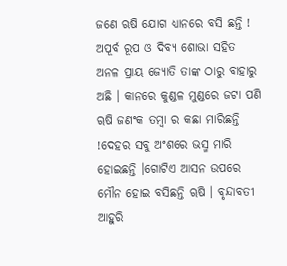ଜଣେ ଋଷି ଯୋଗ ଧ୍ୟାନରେ ବସି ଛନ୍ତି ! ଅପୂର୍ବ ରୂପ ଓ ଦିବ୍ୟ ଶୋଭା ସହିତ ଅନଳ ପ୍ରାୟ ଜ୍ୟୋତି ତାଙ୍କ ଠାରୁ ବାହାରୁ ଅଛି । କାନରେ କୁଣ୍ଡଳ ମୁଣ୍ଡରେ ଜଟା ପଣି ୠଷି ଜଣଂକ ତମ୍ବା ର କଛା ମାରିଛନ୍ତି !ଦେହର ସବୁ ଅଂଶରେ ଭସ୍ମ ମାରି ହୋଇଛନ୍ତି ।ଗୋଟିଏ ଆସନ ଉପରେ ମୌନ ହୋଇ ବସିଛନ୍ତି ୠଷି । ବୃନ୍ଦାବତୀ ଆହୁରି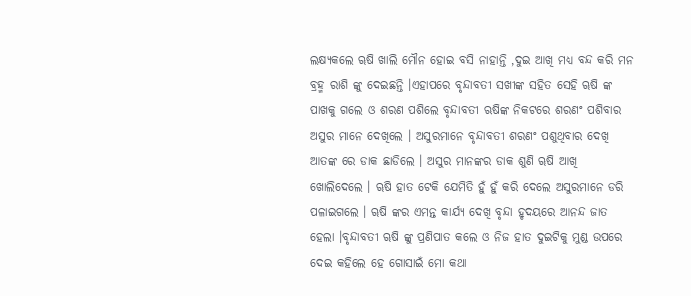ଲକ୍ଷ୍ୟକଲେ ୠଷି ଖାଲି ମୌନ ହୋଇ ବସି ନାହାନ୍ତି ,ଦୁଇ ଆଖି ମଧ୍ୟ ବନ୍ଦ କରି ମନ ବ୍ରହ୍ମ ରାଶି ଙ୍କୁ ଦେଇଛନ୍ତି ।ଏହାପରେ ବୃନ୍ଦାବତୀ ସଖୀଙ୍କ ସହିତ ସେହି ୠଷି ଙ୍କ ପାଖକୁ ଗଲେ ଓ ଶରଣ ପଶିଲେ ବୃନ୍ଦାବତୀ ଋଷିଙ୍କ ନିକଟରେ ଶରଣଂ ପଶିବାର ଅସୁର ମାନେ ଦେଖିଲେ । ଅସୁରମାନେ ବୃନ୍ଦାବତୀ ଶରଣଂ ପଶୁଥିବାର ଦେଖି ଆତଙ୍କ ରେ ଡାକ ଛାଡିଲେ । ଅସୁର ମାନଙ୍କର ଡାକ ଶୁଣି ୠଷି ଆଖି ଖୋଲିଦେଲେ । ୠଷି ହାତ ଟେକି ଯେମିତି ହୁଁ ହୁଁ କରି ଦେଲେ ଅସୁରମାନେ ଡରି ପଳାଇଗଲେ । ୠଷି ଙ୍କର ଏମନ୍ତ କାର୍ଯ୍ୟ ଦେଖି ବୃନ୍ଦା ହୃଦୟରେ ଆନନ୍ଦ ଜାତ ହେଲା ।ବୃନ୍ଦାବତୀ ୠଷି ଙ୍କୁ ପ୍ରଣିପାତ କଲେ ଓ ନିଜ ହାତ ଦୁଇଟିକୁ ମୁଣ୍ଡ ଉପରେ ଦେଇ କହିଲେ ହେ ଗୋସାଇଁ ମୋ କଥା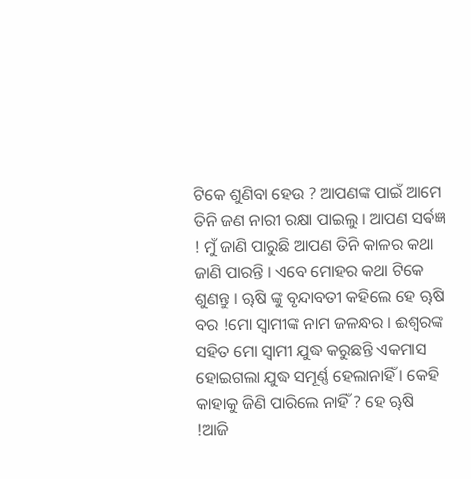ଟିକେ ଶୁଣିବା ହେଉ ? ଆପଣଙ୍କ ପାଇଁ ଆମେ ତିନି ଜଣ ନାରୀ ରକ୍ଷା ପାଇଲୁ । ଆପଣ ସର୍ଵଜ୍ଞ ! ମୁଁ ଜାଣି ପାରୁଛି ଆପଣ ତିନି କାଳର କଥା ଜାଣି ପାରନ୍ତି । ଏବେ ମୋହର କଥା ଟିକେ ଶୁଣନ୍ତୁ । ୠଷି ଙ୍କୁ ବୃନ୍ଦାବତୀ କହିଲେ ହେ ୠଷି ବର !ମୋ ସ୍ୱାମୀଙ୍କ ନାମ ଜଳନ୍ଧର । ଈଶ୍ୱରଙ୍କ ସହିତ ମୋ ସ୍ବାମୀ ଯୁଦ୍ଧ କରୁଛନ୍ତି ଏକମାସ ହୋଇଗଲା ଯୁଦ୍ଧ ସମୂର୍ଣ୍ଣ ହେଲାନାହିଁ । କେହି କାହାକୁ ଜିଣି ପାରିଲେ ନାହିଁ ? ହେ ୠଷି !ଆଜି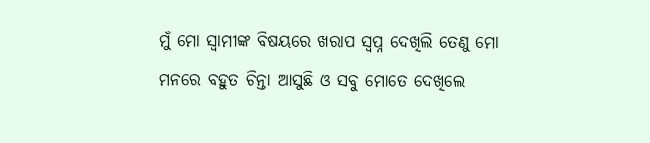ମୁଁ ମୋ ସ୍ୱାମୀଙ୍କ ବିଷୟରେ ଖରାପ ସ୍ୱପ୍ନ ଦେଖିଲି ତେଣୁ ମୋ ମନରେ ବହୁତ ଚିନ୍ତା ଆସୁଛି ଓ ସବୁ ମୋତେ ଦେଖିଲେ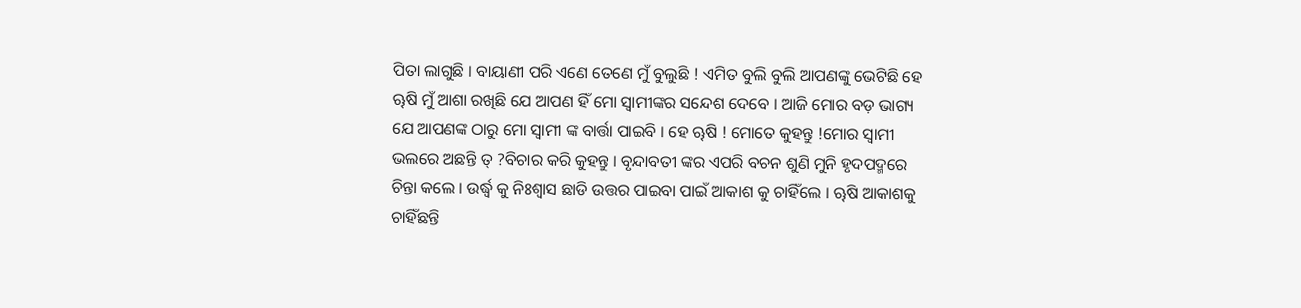ପିତା ଲାଗୁଛି । ବାୟାଣୀ ପରି ଏଣେ ତେଣେ ମୁଁ ବୁଲୁଛି ! ଏମିତ ବୁଲି ବୁଲି ଆପଣଙ୍କୁ ଭେଟିଛି ହେ ୠଷି ମୁଁ ଆଶା ରଖିଛି ଯେ ଆପଣ ହିଁ ମୋ ସ୍ୱାମୀଙ୍କର ସନ୍ଦେଶ ଦେବେ । ଆଜି ମୋର ବଡ଼ ଭାଗ୍ୟ ଯେ ଆପଣଙ୍କ ଠାରୁ ମୋ ସ୍ୱାମୀ ଙ୍କ ବାର୍ତ୍ତା ପାଇବି । ହେ ୠଷି ! ମୋତେ କୁହନ୍ତୁ !ମୋର ସ୍ୱାମୀ ଭଲରେ ଅଛନ୍ତି ତ୍ ?ବିଚାର କରି କୁହନ୍ତୁ । ବୃନ୍ଦାବତୀ ଙ୍କର ଏପରି ବଚନ ଶୁଣି ମୁନି ହୃଦପଦ୍ମରେ ଚିନ୍ତା କଲେ । ଉର୍ଦ୍ଧ୍ଵ କୁ ନିଃଶ୍ବାସ ଛାଡି ଉତ୍ତର ପାଇବା ପାଇଁ ଆକାଶ କୁ ଚାହିଁଲେ । ୠଷି ଆକାଶକୁ ଚାହିଁଛନ୍ତି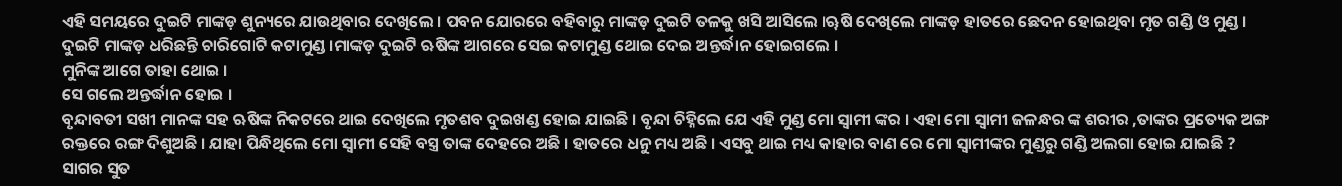ଏହି ସମୟରେ ଦୁଇଟି ମାଙ୍କଡ଼ ଶୁନ୍ୟରେ ଯାଉଥିବାର ଦେଖିଲେ । ପବନ ଯୋରରେ ବହିବାରୁ ମାଙ୍କଡ଼ ଦୁଇଟି ତଳକୁ ଖସି ଆସିଲେ ।ୠଷି ଦେଖିଲେ ମାଙ୍କଡ଼ ହାତରେ ଛେଦନ ହୋଇଥିବା ମୃତ ଗଣ୍ଡି ଓ ମୁଣ୍ଡ । ଦୁଇଟି ମାଙ୍କଡ଼ ଧରିଛନ୍ତି ଚାରିଗୋଟି କଟାମୁଣ୍ଡ ।ମାଙ୍କଡ଼ ଦୁଇଟି ଋଷିଙ୍କ ଆଗରେ ସେଇ କଟାମୁଣ୍ଡ ଥୋଇ ଦେଇ ଅନ୍ତର୍ଦ୍ଧାନ ହୋଇଗଲେ ।
ମୁନିଙ୍କ ଆଗେ ତାହା ଥୋଇ ।
ସେ ଗଲେ ଅନ୍ତର୍ଦ୍ଧାନ ହୋଇ ।
ବୃନ୍ଦାବତୀ ସଖୀ ମାନଙ୍କ ସହ ଋଷିଙ୍କ ନିକଟରେ ଥାଇ ଦେଖିଲେ ମୃତଶବ ଦୁଇଖଣ୍ଡ ହୋଇ ଯାଇଛି । ବୃନ୍ଦା ଚିହ୍ନିଲେ ଯେ ଏହି ମୁଣ୍ଡ ମୋ ସ୍ୱାମୀ ଙ୍କର । ଏହା ମୋ ସ୍ୱାମୀ ଜଳନ୍ଧର ଙ୍କ ଶରୀର ,ତାଙ୍କର ପ୍ରତ୍ୟେକ ଅଙ୍ଗ ରକ୍ତରେ ରଙ୍ଗ ଦିଶୁଅଛି । ଯାହା ପିନ୍ଧିଥିଲେ ମୋ ସ୍ୱାମୀ ସେହି ବସ୍ତ୍ର ତାଙ୍କ ଦେହରେ ଅଛି । ହାତରେ ଧନୁ ମଧ୍ୟ ଅଛି । ଏସବୁ ଥାଇ ମଧ୍ୟ କାହାର ବାଣ ରେ ମୋ ସ୍ୱାମୀଙ୍କର ମୁଣ୍ଡରୁ ଗଣ୍ଡି ଅଲଗା ହୋଇ ଯାଇଛି ? ସାଗର ସୁତ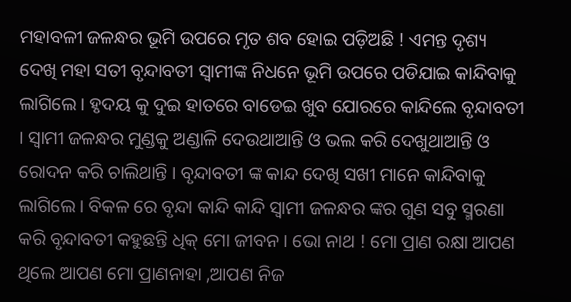ମହାବଳୀ ଜଳନ୍ଧର ଭୂମି ଉପରେ ମୃତ ଶବ ହୋଇ ପଡ଼ିଅଛି ! ଏମନ୍ତ ଦୃଶ୍ୟ ଦେଖି ମହା ସତୀ ବୃନ୍ଦାବତୀ ସ୍ୱାମୀଙ୍କ ନିଧନେ ଭୂମି ଉପରେ ପଡିଯାଇ କାନ୍ଦିବାକୁ ଲାଗିଲେ । ହୃଦୟ କୁ ଦୁଇ ହାତରେ ବାଡେଇ ଖୁବ ଯୋରରେ କାନ୍ଦିଲେ ବୃନ୍ଦାବତୀ । ସ୍ୱାମୀ ଜଳନ୍ଧର ମୁଣ୍ଡକୁ ଅଣ୍ଡାଳି ଦେଉଥାଆନ୍ତି ଓ ଭଲ କରି ଦେଖୁଥାଆନ୍ତି ଓ ରୋଦନ କରି ଚାଲିଥାନ୍ତି । ବୃନ୍ଦାବତୀ ଙ୍କ କାନ୍ଦ ଦେଖି ସଖୀ ମାନେ କାନ୍ଦିବାକୁ ଲାଗିଲେ । ବିକଳ ରେ ବୃନ୍ଦା କାନ୍ଦି କାନ୍ଦି ସ୍ୱାମୀ ଜଳନ୍ଧର ଙ୍କର ଗୁଣ ସବୁ ସ୍ମରଣା କରି ବୃନ୍ଦାବତୀ କହୁଛନ୍ତି ଧିକ୍ ମୋ ଜୀବନ । ଭୋ ନାଥ ! ମୋ ପ୍ରାଣ ରକ୍ଷା ଆପଣ ଥିଲେ ଆପଣ ମୋ ପ୍ରାଣନାହା ,ଆପଣ ନିଜ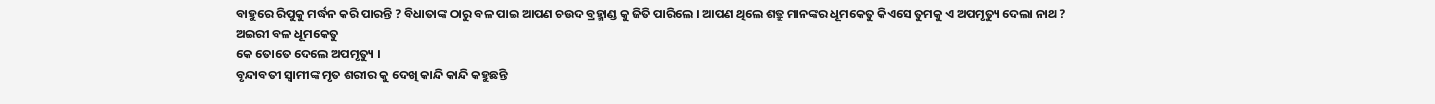ବାହୁରେ ରିପୁକୁ ମର୍ଦ୍ଧନ କରି ପାରନ୍ତି ? ବିଧାତାଙ୍କ ଠାରୁ ବଳ ପାଇ ଆପଣ ଚଉଦ ବ୍ରହ୍ମାଣ୍ଡ କୁ ଜିତି ପାରିଲେ । ଆପଣ ଥିଲେ ଶତ୍ରୁ ମାନଙ୍କର ଧୂମକେତୁ କିଏସେ ତୁମକୁ ଏ ଅପମୃତ୍ୟୁ ଦେଲା ନାଥ ?
ଅଇରୀ ବଳ ଧୂମକେତୁ
କେ ତୋତେ ଦେଲେ ଅପମୃତ୍ୟୁ ।
ବୃନ୍ଦାବତୀ ସ୍ଵାମୀଙ୍କ ମୃତ ଶରୀର କୁ ଦେଖି କାନ୍ଦି କାନ୍ଦି କହୁଛନ୍ତି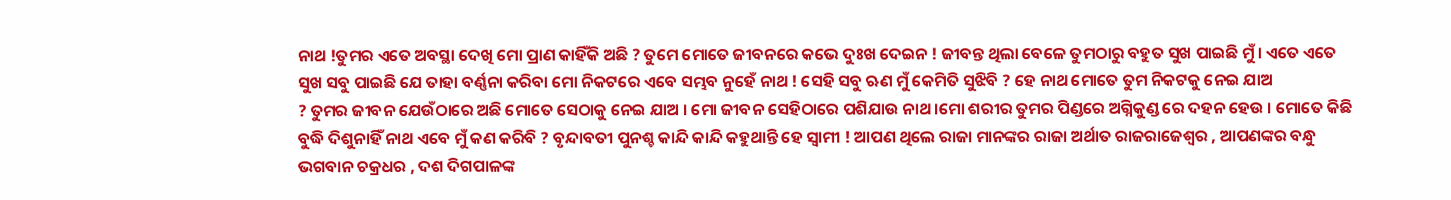ନାଥ !ତୁମର ଏତେ ଅବସ୍ଥା ଦେଖି ମୋ ପ୍ରାଣ କାହିଁକି ଅଛି ? ତୁମେ ମୋତେ ଜୀବନରେ କଭେ ଦୁଃଖ ଦେଇନ ! ଜୀବନ୍ତ ଥିଲା ବେଳେ ତୁମଠାରୁ ବହୁତ ସୁଖ ପାଇଛି ମୁଁ । ଏତେ ଏତେ ସୁଖ ସବୁ ପାଇଛି ଯେ ତାହା ବର୍ଣ୍ଣନା କରିବା ମୋ ନିକଟରେ ଏବେ ସମ୍ଭବ ନୁହେଁ ନାଥ ! ସେହି ସବୁ ଋଣ ମୁଁ କେମିତି ସୁଝିବି ? ହେ ନାଥ ମୋତେ ତୁମ ନିକଟକୁ ନେଇ ଯାଅ
? ତୁମର ଜୀବନ ଯେଉଁଠାରେ ଅଛି ମୋତେ ସେଠାକୁ ନେଇ ଯାଅ । ମୋ ଜୀବନ ସେହିଠାରେ ପଶିଯାଉ ନାଥ ।ମୋ ଶରୀର ତୁମର ପିଣ୍ଡରେ ଅଗ୍ନିକୁଣ୍ଡ ରେ ଦହନ ହେଉ । ମୋତେ କିଛି ବୁଦ୍ଧି ଦିଶୁନାହିଁ ନାଥ ଏବେ ମୁଁ କଣ କରିବି ? ବୃନ୍ଦାବତୀ ପୁନଶ୍ଚ କାନ୍ଦି କାନ୍ଦି କହୁଥାନ୍ତି ହେ ସ୍ୱାମୀ ! ଆପଣ ଥିଲେ ରାଜା ମାନଙ୍କର ରାଜା ଅର୍ଥାତ ରାଜରାଜେଶ୍ୱର , ଆପଣଙ୍କର ବନ୍ଧୁ ଭଗବାନ ଚକ୍ରଧର , ଦଶ ଦିଗପାଳଙ୍କ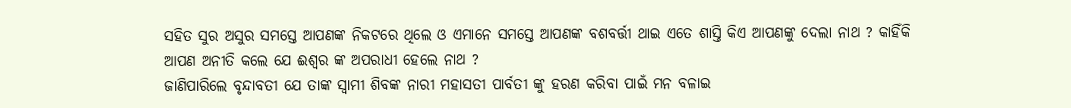ସହିତ ସୁର ଅସୁର ସମସ୍ତେ ଆପଣଙ୍କ ନିକଟରେ ଥିଲେ ଓ ଏମାନେ ସମସ୍ତେ ଆପଣଙ୍କ ବଶବର୍ତ୍ତୀ ଥାଇ ଏତେ ଶାସ୍ତି କିଏ ଆପଣଙ୍କୁ ଦେଲା ନାଥ ? କାହିଁକି ଆପଣ ଅନୀତି କଲେ ଯେ ଈଶ୍ୱର ଙ୍କ ଅପରାଧୀ ହେଲେ ନାଥ ?
ଜାଣିପାରିଲେ ବୃନ୍ଦାବତୀ ଯେ ତାଙ୍କ ସ୍ବାମୀ ଶିବଙ୍କ ନାରୀ ମହାସତୀ ପାର୍ବତୀ ଙ୍କୁ ହରଣ କରିବା ପାଇଁ ମନ ବଳାଇ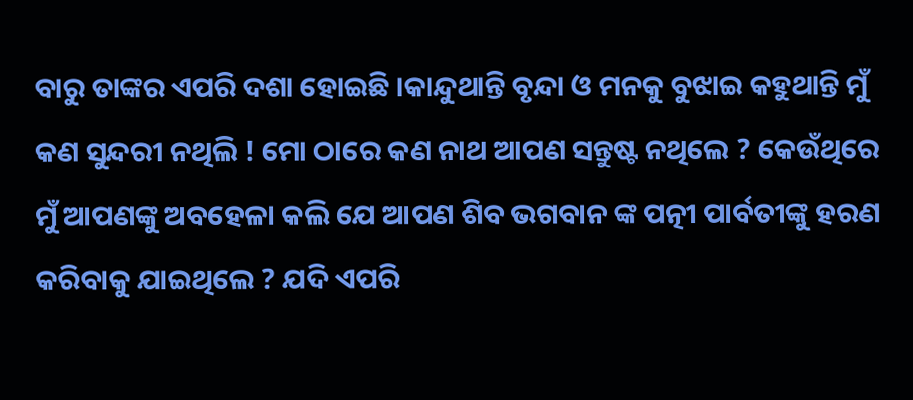ବାରୁ ତାଙ୍କର ଏପରି ଦଶା ହୋଇଛି ।କାନ୍ଦୁଥାନ୍ତି ବୃନ୍ଦା ଓ ମନକୁ ବୁଝାଇ କହୁଥାନ୍ତି ମୁଁ କଣ ସୁନ୍ଦରୀ ନଥିଲି ! ମୋ ଠାରେ କଣ ନାଥ ଆପଣ ସନ୍ତୁଷ୍ଟ ନଥିଲେ ? କେଉଁଥିରେ ମୁଁ ଆପଣଙ୍କୁ ଅବହେଳା କଲି ଯେ ଆପଣ ଶିବ ଭଗବାନ ଙ୍କ ପତ୍ନୀ ପାର୍ବତୀଙ୍କୁ ହରଣ କରିବାକୁ ଯାଇଥିଲେ ? ଯଦି ଏପରି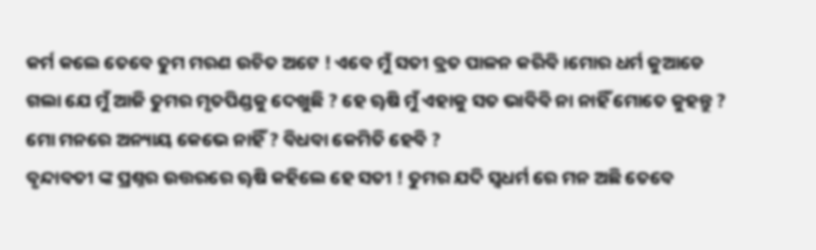କର୍ମ କଲେ ତେବେ ତୁମ ମରଣ ଉଚିତ ଅଟେ ! ଏବେ ମୁଁ ସତୀ ବ୍ରତ ପାଳନ କରିବି ।ମୋର ଧର୍ମ କୁଆଡେ ଗଲା ଯେ ମୁଁ ଆଜି ତୁମର ମୃତପିଣ୍ଡକୁ ଦେଖୁଛି ? ହେ ୠଷି ମୁଁ ଏହାକୁ ସତ ଭାବିବି ନା ନାହିଁ ମୋତେ କୁହନ୍ତୁ ? ମୋ ମନରେ ଅନ୍ୟାୟ କେଭେ ନାହିଁ ? ବିଧବା କେମିତି ହେବି ?
ବୃନ୍ଦାବତୀ ଙ୍କ ପ୍ରଶ୍ନର ଉତ୍ତରରେ ୠଷି କହିଲେ ହେ ସତୀ ! ତୁମର ଯଦି ସ୍ବଧର୍ମ ରେ ମନ ଅଛି ତେବେ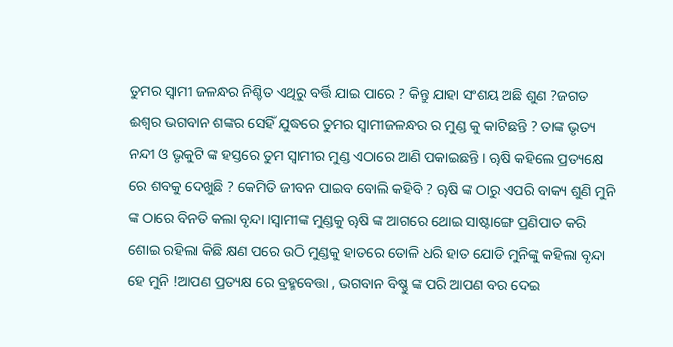ତୁମର ସ୍ୱାମୀ ଜଳନ୍ଧର ନିଶ୍ଚିତ ଏଥିରୁ ବର୍ତ୍ତି ଯାଇ ପାରେ ? କିନ୍ତୁ ଯାହା ସଂଶୟ ଅଛି ଶୁଣ ?ଜଗତ ଈଶ୍ୱର ଭଗବାନ ଶଙ୍କର ସେହିଁ ଯୁଦ୍ଧରେ ତୁମର ସ୍ୱାମୀଜଳନ୍ଧର ର ମୁଣ୍ଡ କୁ କାଟିଛନ୍ତି ? ତାଙ୍କ ଭୃତ୍ୟ ନନ୍ଦୀ ଓ ଭୃକୁଟି ଙ୍କ ହସ୍ତରେ ତୁମ ସ୍ୱାମୀର ମୁଣ୍ଡ ଏଠାରେ ଆଣି ପକାଇଛନ୍ତି । ୠଷି କହିଲେ ପ୍ରତ୍ୟକ୍ଷେ ରେ ଶବକୁ ଦେଖୁଛି ? କେମିତି ଜୀବନ ପାଇବ ବୋଲି କହିବି ? ୠଷି ଙ୍କ ଠାରୁ ଏପରି ବାକ୍ୟ ଶୁଣି ମୁନି ଙ୍କ ଠାରେ ବିନତି କଲା ବୃନ୍ଦା ।ସ୍ୱାମୀଙ୍କ ମୁଣ୍ଡକୁ ୠଷି ଙ୍କ ଆଗରେ ଥୋଇ ସାଷ୍ଟାଙ୍ଗେ ପ୍ରଣିପାତ କରି ଶୋଇ ରହିଲା କିଛି କ୍ଷଣ ପରେ ଉଠି ମୁଣ୍ଡକୁ ହାତରେ ତୋଳି ଧରି ହାତ ଯୋଡି ମୁନିଙ୍କୁ କହିଲା ବୃନ୍ଦା ହେ ମୁନି !ଆପଣ ପ୍ରତ୍ୟକ୍ଷ ରେ ବ୍ରହ୍ମବେତ୍ତା , ଭଗବାନ ବିଷ୍ଣୁ ଙ୍କ ପରି ଆପଣ ବର ଦେଇ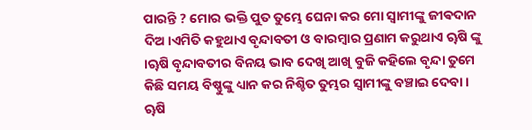ପାରନ୍ତି ? ମୋର ଭକ୍ତି ପୁତ ତୁମ୍ଭେ ଘେନା କର ମୋ ସ୍ୱାମୀଙ୍କୁ ଜୀଵଦାନ ଦିଅ।ଏମିତି କହୁଥାଏ ବୃନ୍ଦାବତୀ ଓ ବାରମ୍ବାର ପ୍ରଣାମ କରୁଥାଏ ୠଷି ଙ୍କୁ ।ୠଷି ବୃନ୍ଦାବତୀର ବିନୟ ଭାବ ଦେଖି ଆଖି ବୁଜି କହିଲେ ବୃନ୍ଦା ତୁମେ କିଛି ସମୟ ବିଷ୍ଣୁଙ୍କୁ ଧ୍ୟାନ କର ନିଶ୍ଚିତ ତୁମ୍ଭର ସ୍ୱାମୀଙ୍କୁ ବଞ୍ଚାଇ ଦେବା । ୠଷି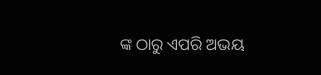ଙ୍କ ଠାରୁ ଏପରି ଅଭୟ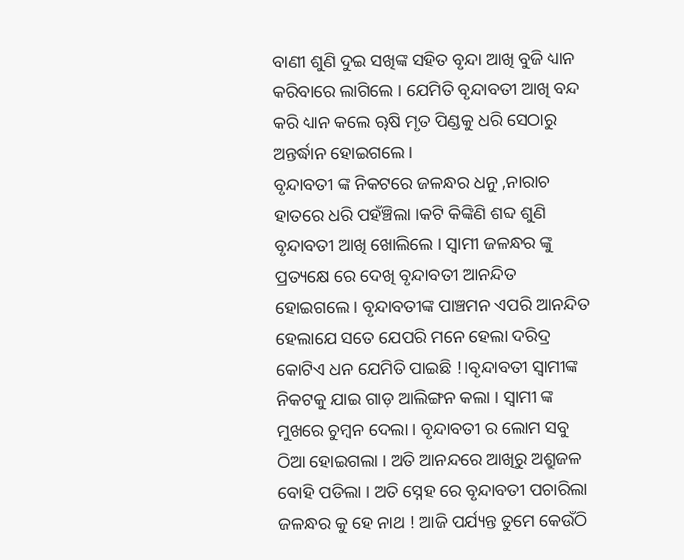ବାଣୀ ଶୁଣି ଦୁଇ ସଖିଙ୍କ ସହିତ ବୃନ୍ଦା ଆଖି ବୁଜି ଧ୍ୟାନ କରିବାରେ ଲାଗିଲେ । ଯେମିତି ବୃନ୍ଦାବତୀ ଆଖି ବନ୍ଦ କରି ଧ୍ୟାନ କଲେ ୠଷି ମୃତ ପିଣ୍ଡକୁ ଧରି ସେଠାରୁ ଅନ୍ତର୍ଦ୍ଧାନ ହୋଇଗଲେ ।
ବୃନ୍ଦାବତୀ ଙ୍କ ନିକଟରେ ଜଳନ୍ଧର ଧନୁ ,ନାରାଚ ହାତରେ ଧରି ପହଁଞ୍ଚିଲା ।କଟି କିଙ୍କିଣି ଶବ୍ଦ ଶୁଣି ବୃନ୍ଦାବତୀ ଆଖି ଖୋଲିଲେ । ସ୍ୱାମୀ ଜଳନ୍ଧର ଙ୍କୁ ପ୍ରତ୍ୟକ୍ଷେ ରେ ଦେଖି ବୃନ୍ଦାବତୀ ଆନନ୍ଦିତ ହୋଇଗଲେ । ବୃନ୍ଦାବତୀଙ୍କ ପାଞ୍ଚମନ ଏପରି ଆନନ୍ଦିତ ହେଲାଯେ ସତେ ଯେପରି ମନେ ହେଲା ଦରିଦ୍ର କୋଟିଏ ଧନ ଯେମିତି ପାଇଛି !।ବୃନ୍ଦାବତୀ ସ୍ୱାମୀଙ୍କ ନିକଟକୁ ଯାଇ ଗାଡ଼ ଆଲିଙ୍ଗନ କଲା । ସ୍ୱାମୀ ଙ୍କ ମୁଖରେ ଚୁମ୍ବନ ଦେଲା । ବୃନ୍ଦାବତୀ ର ଲୋମ ସବୁ ଠିଆ ହୋଇଗଲା । ଅତି ଆନନ୍ଦରେ ଆଖିରୁ ଅଶ୍ରୁଜଳ ବୋହି ପଡିଲା । ଅତି ସ୍ନେହ ରେ ବୃନ୍ଦାବତୀ ପଚାରିଲା ଜଳନ୍ଧର କୁ ହେ ନାଥ ! ଆଜି ପର୍ଯ୍ୟନ୍ତ ତୁମେ କେଉଁଠି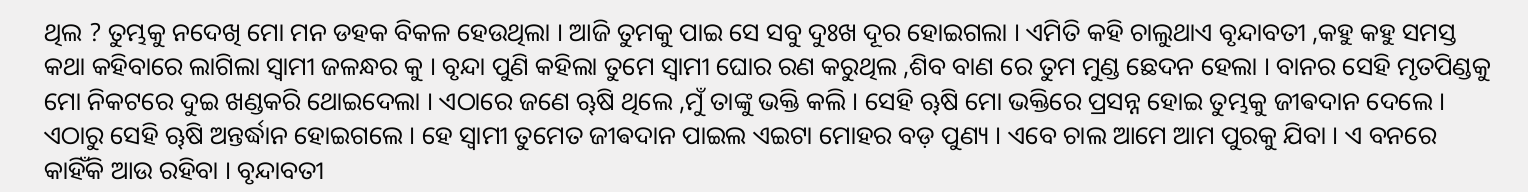ଥିଲ ? ତୁମ୍ଭକୁ ନଦେଖି ମୋ ମନ ଡହକ ବିକଳ ହେଉଥିଲା । ଆଜି ତୁମକୁ ପାଇ ସେ ସବୁ ଦୁଃଖ ଦୂର ହୋଇଗଲା । ଏମିତି କହି ଚାଲୁଥାଏ ବୃନ୍ଦାବତୀ ,କହୁ କହୁ ସମସ୍ତ କଥା କହିବାରେ ଲାଗିଲା ସ୍ୱାମୀ ଜଳନ୍ଧର କୁ । ବୃନ୍ଦା ପୁଣି କହିଲା ତୁମେ ସ୍ୱାମୀ ଘୋର ରଣ କରୁଥିଲ ,ଶିବ ବାଣ ରେ ତୁମ ମୁଣ୍ଡ ଛେଦନ ହେଲା । ବାନର ସେହି ମୃତପିଣ୍ଡକୁ ମୋ ନିକଟରେ ଦୁଇ ଖଣ୍ଡକରି ଥୋଇଦେଲା । ଏଠାରେ ଜଣେ ୠଷି ଥିଲେ ,ମୁଁ ତାଙ୍କୁ ଭକ୍ତି କଲି । ସେହି ୠଷି ମୋ ଭକ୍ତିରେ ପ୍ରସନ୍ନ ହୋଇ ତୁମ୍ଭକୁ ଜୀଵଦାନ ଦେଲେ । ଏଠାରୁ ସେହି ୠଷି ଅନ୍ତର୍ଦ୍ଧାନ ହୋଇଗଲେ । ହେ ସ୍ୱାମୀ ତୁମେତ ଜୀଵଦାନ ପାଇଲ ଏଇଟା ମୋହର ବଡ଼ ପୁଣ୍ୟ । ଏବେ ଚାଲ ଆମେ ଆମ ପୁରକୁ ଯିବା । ଏ ବନରେ କାହିଁକି ଆଉ ରହିବା । ବୃନ୍ଦାବତୀ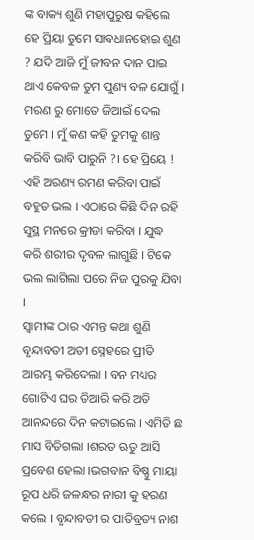ଙ୍କ ବାକ୍ୟ ଶୁଣି ମହାପୁରୁଷ କହିଲେ ହେ ପ୍ରିୟା ତୁମେ ସାଵଧାନହୋଇ ଶୁଣ ? ଯଦି ଆଜି ମୁଁ ଜୀବନ ଦାନ ପାଇ ଥାଏ କେବଳ ତୁମ ପୁଣ୍ୟ ବଳ ଯୋଗୁଁ । ମରଣ ରୁ ମୋତେ ଜିଆଇଁ ଦେଲ ତୁମେ । ମୁଁ କଣ କହି ତୁମକୁ ଶାନ୍ତ କରିବି ଭାବି ପାରୁନି ?। ହେ ପ୍ରିୟେ ! ଏହି ଅରଣ୍ୟ ରମଣ କରିବା ପାଇଁ ବହୁତ ଭଲ । ଏଠାରେ କିଛି ଦିନ ରହି ସୁସ୍ଥ ମନରେ କ୍ରୀଡା କରିବା । ଯୁଦ୍ଧ କରି ଶରୀର ଦୃବଳ ଲାଗୁଛି । ଟିକେ ଭଲ ଲାଗିଲା ପରେ ନିଜ ପୁରକୁ ଯିବା ।
ସ୍ୱାମୀଙ୍କ ଠାର ଏମନ୍ତ କଥା ଶୁଣି ବୃନ୍ଦାବତୀ ଅତୀ ସ୍ନେହରେ ପ୍ରୀତି ଆରମ୍ଭ କରିଦେଲା । ବନ ମଧ୍ୟର ଗୋଟିଏ ଘର ତିଆରି କରି ଅତି ଆନନ୍ଦରେ ଦିନ କଟାଇଲେ । ଏମିତି ଛ ମାସ ବିତିଗଲା ।ଶରତ ଋତୁ ଆସି ପ୍ରବେଶ ହେଲା ।ଭଗବାନ ବିଷ୍ଣୁ ମାୟା ରୂପ ଧରି ଜଳନ୍ଧର ନାରୀ କୁ ହରଣ କଲେ । ବୃନ୍ଦାବତୀ ର ପାତିବ୍ରତ୍ୟ ନାଶ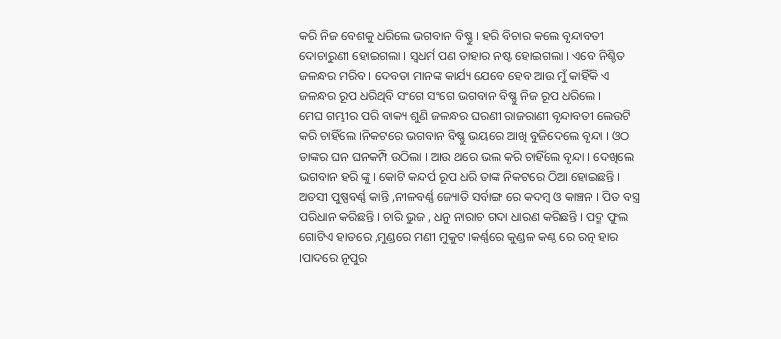କରି ନିଜ ବେଶକୁ ଧରିଲେ ଭଗବାନ ବିଷ୍ଣୁ । ହରି ବିଚାର କଲେ ବୃନ୍ଦାବତୀ ଦୋଚାରୁଣୀ ହୋଇଗଲା । ସ୍ବଧର୍ମ ପଣ ତାହାର ନଷ୍ଟ ହୋଇଗଲା । ଏବେ ନିଶ୍ଚିତ ଜଳନ୍ଧର ମରିବ । ଦେବତା ମାନଙ୍କ କାର୍ଯ୍ୟ ଯେବେ ହେବ ଆଉ ମୁଁ କାହିଁକି ଏ ଜଳନ୍ଧର ରୂପ ଧରିଥିବି ସଂଗେ ସଂଗେ ଭଗବାନ ବିଷ୍ଣୁ ନିଜ ରୂପ ଧରିଲେ ।
ମେଘ ଗମ୍ଭୀର ପରି ବାକ୍ୟ ଶୁଣି ଜଳନ୍ଧର ଘରଣୀ ରାଜରାଣୀ ବୃନ୍ଦାବତୀ ଲେଉଟି କରି ଚାହିଁଲେ ।ନିକଟରେ ଭଗବାନ ବିଷ୍ଣୁ ଭୟରେ ଆଖି ବୁଜିଦେଲେ ବୃନ୍ଦା । ଓଠ ତାଙ୍କର ଘନ ଘନକମ୍ପି ଉଠିଲା । ଆଉ ଥରେ ଭଲ କରି ଚାହିଁଲେ ବୃନ୍ଦା । ଦେଖିଲେ ଭଗବାନ ହରି ଙ୍କୁ । କୋଟି କନ୍ଦର୍ପ ରୂପ ଧରି ତାଙ୍କ ନିକଟରେ ଠିଆ ହୋଇଛନ୍ତି । ଅତସୀ ପୁଷ୍ପବର୍ଣ୍ଣ କାନ୍ତି ,ନୀଳବର୍ଣ୍ଣ ଜ୍ୟୋତି ସର୍ବାଙ୍ଗ ରେ କଦମ୍ବ ଓ କାଞ୍ଚନ । ପିତ ବସ୍ତ୍ର ପରିଧାନ କରିଛନ୍ତି । ଚାରି ଭୁଜ , ଧନୁ ନାରାଚ ଗଦା ଧାରଣ କରିଛନ୍ତି । ପଦ୍ମ ଫୁଲ ଗୋଟିଏ ହାତରେ ,ମୁଣ୍ଡରେ ମଣୀ ମୁକୁଟ ।କର୍ଣ୍ଣରେ କୁଣ୍ଡଳ କଣ୍ଠ ରେ ରତ୍ନ ହାର ।ପାଦରେ ନୂପୁର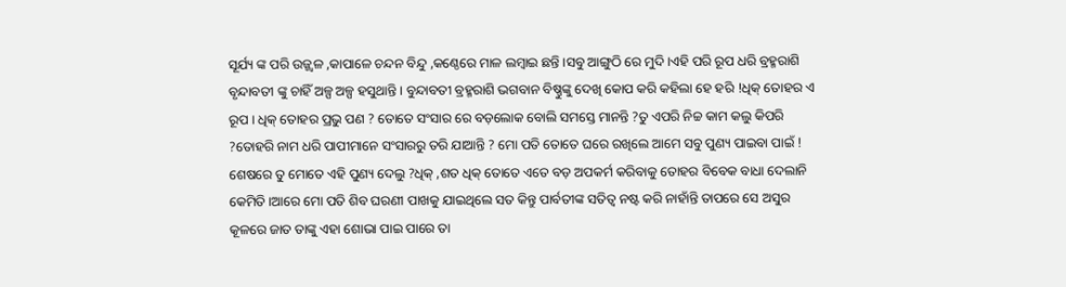ସୂର୍ଯ୍ୟ ଙ୍କ ପରି ଉଜ୍ଜ୍ୱଳ ,କାପାଳେ ଚନ୍ଦନ ବିନ୍ଦୁ ,କଣ୍ଠେରେ ମାଳ ଲମ୍ବାଇ ଛନ୍ତି ।ସବୁ ଆଙ୍ଗୁଠି ରେ ମୁଦି ।ଏହି ପରି ରୂପ ଧରି ବ୍ରହ୍ମରାଶି ବୃନ୍ଦାବତୀ ଙ୍କୁ ଚାହିଁ ଅଳ୍ପ ଅଳ୍ପ ହସୁଥାନ୍ତି । ବୁନ୍ଦାବତୀ ବ୍ରହ୍ମରାଶି ଭଗବାନ ବିଷ୍ଣୁଙ୍କୁ ଦେଖି କୋପ କରି କହିଲା ହେ ହରି !ଧିକ୍ ତୋହର ଏ ରୂପ । ଧିକ୍ ତୋହର ପ୍ରଭୁ ପଣ ? ତୋତେ ସଂସାର ରେ ବଡ଼ଲୋକ ବୋଲି ସମସ୍ତେ ମାନନ୍ତି ?ତୁ ଏପରି ନିଚ୍ଚ କାମ କଲୁ କିପରି ?ତୋହରି ନାମ ଧରି ପାପୀମାନେ ସଂସାରରୁ ତରି ଯାଆନ୍ତି ? ମୋ ପତି ତୋତେ ଘରେ ରଖିଲେ ଆମେ ସବୁ ପୁଣ୍ୟ ପାଇବା ପାଇଁ ! ଶେଷରେ ତୁ ମୋତେ ଏହି ପୁଣ୍ୟ ଦେଲୁ ?ଧିକ୍ ,ଶତ ଧିକ୍ ତୋତେ ଏତେ ବଡ଼ ଅପକର୍ମ କରିବାକୁ ତୋହର ବିବେକ ବାଧା ଦେଲାନି କେମିତି ।ଆରେ ମୋ ପତି ଶିବ ଘରଣୀ ପାଖକୁ ଯାଇଥିଲେ ସତ କିନ୍ତୁ ପାର୍ବତୀଙ୍କ ସତିତ୍ୱ ନଷ୍ଟ କରି ନାହାଁନ୍ତି ତାପରେ ସେ ଅସୁର କୂଳରେ ଜାତ ତାଙ୍କୁ ଏହା ଶୋଭା ପାଇ ପାରେ ତା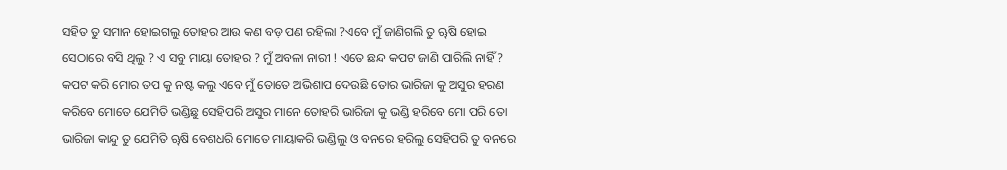ସହିତ ତୁ ସମାନ ହୋଇଗଲୁ ତୋହର ଆଉ କଣ ବଡ଼ ପଣ ରହିଲା ?ଏବେ ମୁଁ ଜାଣିଗଲି ତୁ ୠଷି ହୋଇ ସେଠାରେ ବସି ଥିଲୁ ? ଏ ସବୁ ମାୟା ତୋହର ? ମୁଁ ଅବଳା ନାରୀ ! ଏତେ ଛନ୍ଦ କପଟ ଜାଣି ପାରିଲି ନାହିଁ ? କପଟ କରି ମୋର ତପ କୁ ନଷ୍ଟ କଲୁ ଏବେ ମୁଁ ତୋତେ ଅଭିଶାପ ଦେଉଛି ତୋର ଭାରିଜା କୁ ଅସୁର ହରଣ କରିବେ ମୋତେ ଯେମିତି ଭଣ୍ଡିଛୁ ସେହିପରି ଅସୁର ମାନେ ତୋହରି ଭାରିଜା କୁ ଭଣ୍ଡି ହରିବେ ମୋ ପରି ତୋ ଭାରିଜା କାନ୍ଦୁ ତୁ ଯେମିତି ୠଷି ବେଶଧରି ମୋତେ ମାୟାକରି ଭଣ୍ଡିଲୁ ଓ ବନରେ ହରିଲୁ ସେହିପରି ତୁ ବନରେ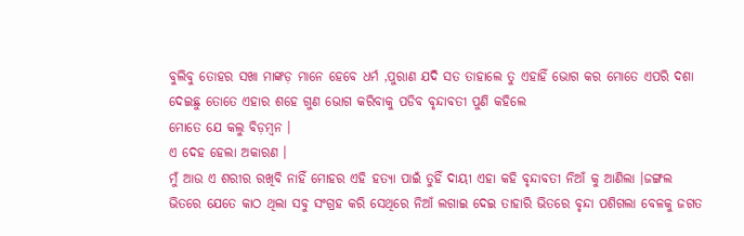ବୁଲିବୁ ତୋହର ସଖା ମାଙ୍କଡ଼ ମାନେ ହେବେ ଧର୍ମ ,ପୁରାଣ ଯଦି ସତ ତାହାଲେ ତୁ ଏହାହିଁ ଭୋଗ କର ମୋତେ ଏପରି ଦଶା ଦେଇଛୁ ତୋତେ ଏହାର ଶହେ ଗୁଣ ଭୋଗ କରିବାକୁ ପଡିବ ବୃନ୍ଦାବତୀ ପୁଣି କହିଲେ
ମୋତେ ଯେ କଲୁ ବିଡ଼ମ୍ବନ ।
ଏ ଦେହ ହେଲା ଅକାରଣ ।
ମୁଁ ଆଉ ଏ ଶରୀର ରଖିବି ନାହିଁ ମୋହର ଏହି ହତ୍ୟା ପାଇଁ ତୁହିଁ ଦାୟୀ ଏହା କହି ବୃନ୍ଦାବତୀ ନିଆଁ କୁ ଆଣିଲା ।ଜଙ୍ଗଲ ଭିତରେ ଯେତେ କାଠ ଥିଲା ସବୁ ସଂଗ୍ରହ କରି ସେଥିରେ ନିଆଁ ଲଗାଇ ଦେଇ ତାହାରି ଭିତରେ ବୃନ୍ଦା ପଶିଗଲା ବେଳକୁ ଜଗତ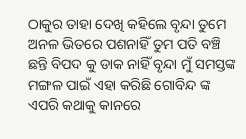ଠାକୁର ତାହା ଦେଖି କହିଲେ ବୃନ୍ଦା ତୁମେ ଅନଳ ଭିତରେ ପଶନାହିଁ ତୁମ ପତି ବଞ୍ଚି ଛନ୍ତି ବିପଦ କୁ ଡାକ ନାହିଁ ବୃନ୍ଦା ମୁଁ ସମସ୍ତଙ୍କ ମଙ୍ଗଳ ପାଇଁ ଏହା କରିଛି ଗୋବିନ୍ଦ ଙ୍କ ଏପରି କଥାକୁ କାନରେ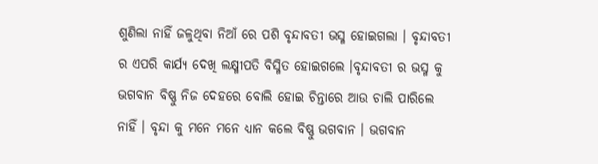ଶୁଣିଲା ନାହିଁ ଜଳୁଥିବା ନିଆଁ ରେ ପଶି ବୃନ୍ଦାବତୀ ଭସ୍ମ ହୋଇଗଲା । ବୃନ୍ଦାବତୀ ର ଏପରି କାର୍ଯ୍ୟ ଦେଖି ଲକ୍ଷ୍ମୀପତି ବିସ୍ମିତ ହୋଇଗଲେ ।ବୃନ୍ଦାବତୀ ର ଭସ୍ମ କୁ ଭଗବାନ ବିଷ୍ଣୁ ନିଜ ଦେହରେ ବୋଲି ହୋଇ ଚିନ୍ତାରେ ଆଉ ଚାଲି ପାରିଲେ ନାହିଁ । ବୃନ୍ଦା କୁ ମନେ ମନେ ଧ୍ୟାନ କଲେ ବିଷ୍ଣୁ ଭଗବାନ । ଭଗବାନ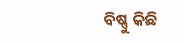ବିଷ୍ଣୁ କିଛି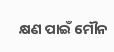କ୍ଷଣ ପାଇଁ ମୌନ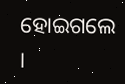ହୋଇଗଲେ ।